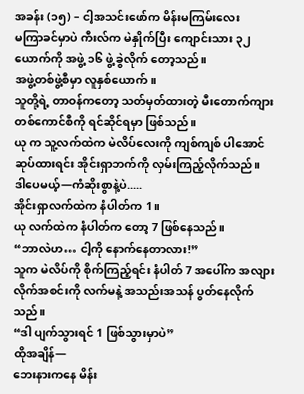အခန်း (၁၅) – ငါ့အသင်းဖော်က မိန်းမကြမ်းလေး
မကြာခင်မှာပဲ ကီးလ်က မဲနှိုက်ပြီး ကျောင်းသား ၃၂ ယောက်ကို အဖွဲ့ ၁၆ ဖွဲ့ ခွဲလိုက် တော့သည်။
အဖွဲ့တစ်ဖွဲ့စီမှာ လူနှစ်ယောက်။
သူတို့ရဲ့ တာဝန်ကတော့ သတ်မှတ်ထားတဲ့ မီးတောက်ကျား တစ်ကောင်စီကို ရင်ဆိုင်ရမှာ ဖြစ်သည်။
ယု က သူ့လက်ထဲက မဲလိပ်လေးကို ကျစ်ကျစ် ပါအောင် ဆုပ်ထားရင်း အိုင်းရှာဘက်ကို လှမ်းကြည့်လိုက်သည်။
ဒါပေမယ့်—ကံဆိုးစွာနဲ့ပဲ.....
အိုင်းရှာလက်ထဲက နံပါတ်က 1။
ယု လက်ထဲက နံပါတ်က တော့ 7 ဖြစ်နေသည်။
“ဘာလဲဟ… ငါ့ကို နောက်နေတာလား!”
သူက မဲလိပ်ကို စိုက်ကြည့်ရင်း နံပါတ် 7 အပေါ်က အလျားလိုက်အစင်းကို လက်မနဲ့ အသည်းအသန် ပွတ်နေလိုက်သည်။
“ဒါ ပျက်သွားရင် 1 ဖြစ်သွားမှာပဲ”
ထိုအချိန်—
ဘေးနားကနေ မိန်း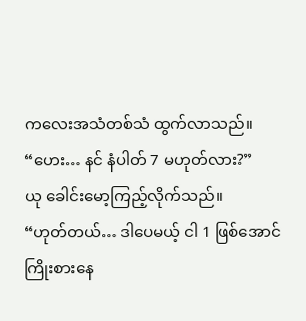ကလေးအသံတစ်သံ ထွက်လာသည်။
“ဟေး… နင် နံပါတ် 7 မဟုတ်လား?”
ယု ခေါင်းမော့ကြည့်လိုက်သည်။
“ဟုတ်တယ်… ဒါပေမယ့် ငါ 1 ဖြစ်အောင် ကြိုးစားနေ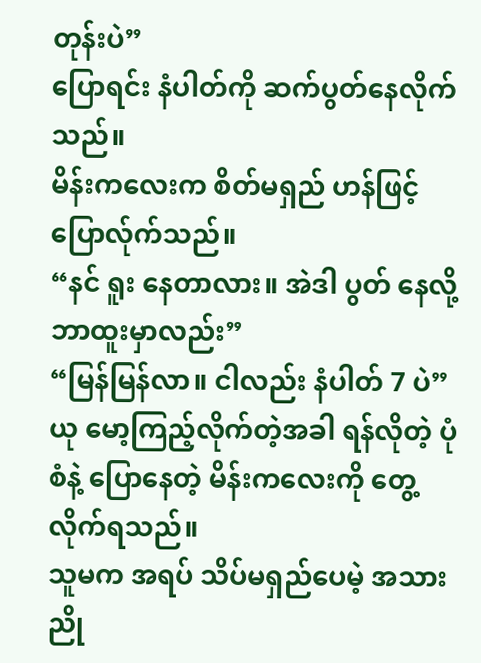တုန်းပဲ”
ပြောရင်း နံပါတ်ကို ဆက်ပွတ်နေလိုက်သည်။
မိန်းကလေးက စိတ်မရှည် ဟန်ဖြင့် ပြောလ်ုက်သည်။
“နင် ရူး နေတာလား။ အဲဒါ ပွတ် နေလို့ ဘာထူးမှာလည်း”
“မြန်မြန်လာ။ ငါလည်း နံပါတ် 7 ပဲ”
ယု မော့ကြည့်လိုက်တဲ့အခါ ရန်လိုတဲ့ ပုံစံနဲ့ ပြောနေတဲ့ မိန်းကလေးကို တွေ့လိုက်ရသည်။
သူမက အရပ် သိပ်မရှည်ပေမဲ့ အသားညို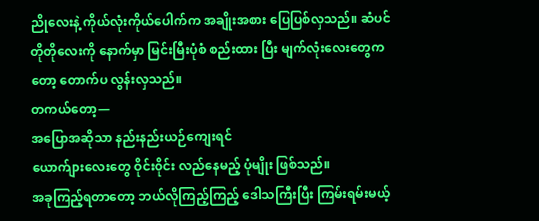ညိုလေးနဲ့ ကိုယ်လုံးကိုယ်ပေါက်က အချိုးအစား ပြေပြစ်လှသည်။ ဆံပင်တိုတိုလေးကို နောက်မှာ မြင်းမြီးပုံစံ စည်းထား ပြီး မျက်လုံးလေးတွေကတော့ တောက်ပ လွန်းလှသည်။
တကယ်တော့—
အပြောအဆိုသာ နည်းနည်းယဉ်ကျေးရင်
ယောက်ျားလေးတွေ ဝိုင်း၀ိုင်း လည်နေမည့် ပုံမျိုး ဖြစ်သည်။
အခုကြည့်ရတာတော့ ဘယ်လိုကြည့်ကြည့် ဒေါသကြီးပြီး ကြမ်းရမ်းမယ့်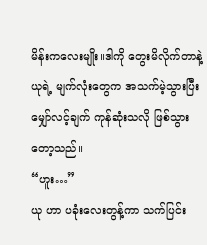မိန်းကလေးမျိုး။ဒါကို တွေးမိလိုက်တာနဲ့ ယုရဲ့ မျက်လုံးတွေက အသက်မဲ့သွားပြီး မျှော်လင့်ချက် ကုန်ဆုံးသလို ဖြစ်သွား တော့သည်။
“ဟူး…”
ယု ဟာ ပခုံးလေးတွန့်ကာ သက်ပြင်း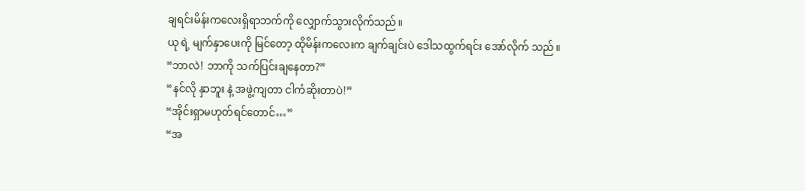ချရင်းမိန်းကလေးရှိရာဘက်ကို လျှောက်သွားလိုက်သည်။
ယု ရဲ့ မျက်နှာပေးကို မြင်တော့ ထိုမိန်းကလေးက ချက်ချင်းပဲ ဒေါသထွက်ရင်း အော်လိုက် သည်။
“ဘာလဲ! ဘာကို သက်ပြင်းချနေတာ?”
“နင်လို နှာဘူး နဲ့ အဖွဲ့ကျတာ ငါကံဆိုးတာပဲ!”
“အိုင်းရှာမဟုတ်ရင်တောင်…”
“အ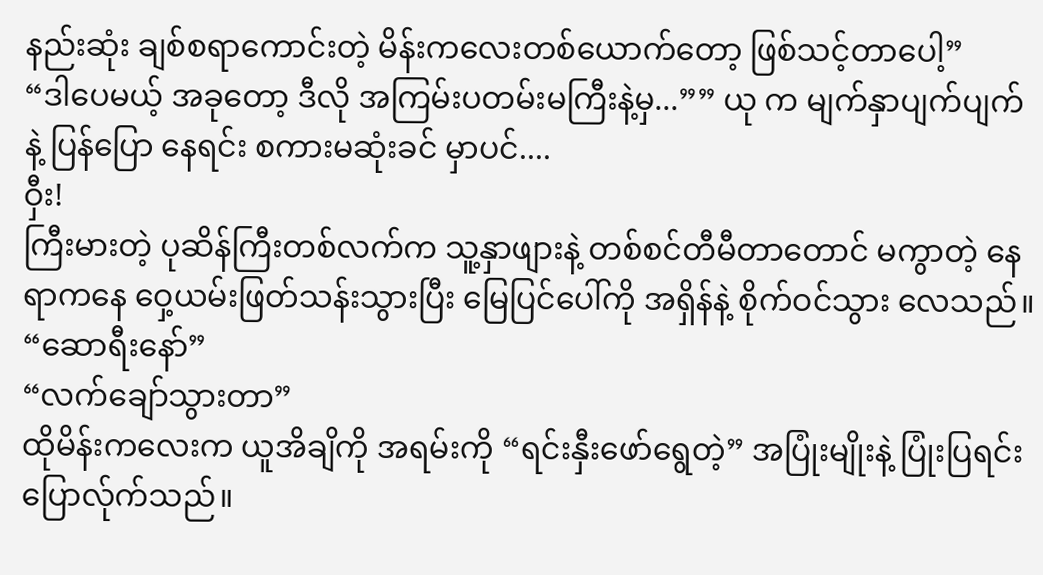နည်းဆုံး ချစ်စရာကောင်းတဲ့ မိန်းကလေးတစ်ယောက်တော့ ဖြစ်သင့်တာပေါ့”
“ဒါပေမယ့် အခုတော့ ဒီလို အကြမ်းပတမ်းမကြီးနဲ့မှ...”” ယု က မျက်နှာပျက်ပျက်နဲ့ ပြန်ပြော နေရင်း စကားမဆုံးခင် မှာပင်....
ဝှီး!
ကြီးမားတဲ့ ပုဆိန်ကြီးတစ်လက်က သူ့နှာဖျားနဲ့ တစ်စင်တီမီတာတောင် မကွာတဲ့ နေရာကနေ ဝှေ့ယမ်းဖြတ်သန်းသွားပြီး မြေပြင်ပေါ်ကို အရှိန်နဲ့ စိုက်ဝင်သွား လေသည်။
“ဆောရီးနော်”
“လက်ချော်သွားတာ”
ထိုမိန်းကလေးက ယူအိချိကို အရမ်းကို “ရင်းနှီးဖော်ရွေတဲ့” အပြုံးမျိုးနဲ့ ပြုံးပြရင်း ပြောလ်ုက်သည်။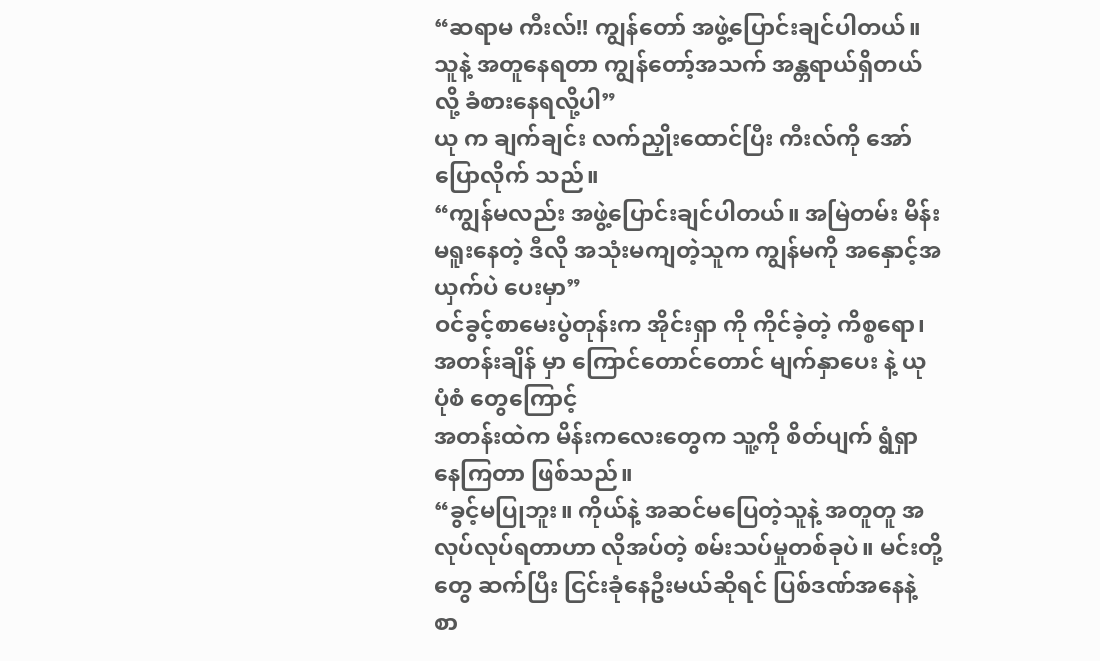“ဆရာမ ကီးလ်!! ကျွန်တော် အဖွဲ့ပြောင်းချင်ပါတယ်။ သူနဲ့ အတူနေရတာ ကျွန်တော့်အသက် အန္တရာယ်ရှိတယ်လို့ ခံစားနေရလို့ပါ”
ယု က ချက်ချင်း လက်ညှိုးထောင်ပြီး ကီးလ်ကို အော်ပြောလိုက် သည်။
“ကျွန်မလည်း အဖွဲ့ပြောင်းချင်ပါတယ်။ အမြဲတမ်း မိန်းမရူးနေတဲ့ ဒီလို အသုံးမကျတဲ့သူက ကျွန်မကို အနှောင့်အယှက်ပဲ ပေးမှာ”
ဝင်ခွင့်စာမေးပွဲတုန်းက အိုင်းရှာ ကို ကိုင်ခဲ့တဲ့ ကိစ္စရော၊ အတန်းချိန် မှာ ကြောင်တောင်တောင် မျက်နှာပေး နဲ့ ယု ပုံစံ တွေကြောင့်
အတန်းထဲက မိန်းကလေးတွေက သူ့ကို စိတ်ပျက် ရွံရှာ နေကြတာ ဖြစ်သည်။
“ခွင့်မပြုဘူး။ ကိုယ်နဲ့ အဆင်မပြေတဲ့သူနဲ့ အတူတူ အလုပ်လုပ်ရတာဟာ လိုအပ်တဲ့ စမ်းသပ်မှုတစ်ခုပဲ။ မင်းတို့တွေ ဆက်ပြီး ငြင်းခုံနေဦးမယ်ဆိုရင် ပြစ်ဒဏ်အနေနဲ့ စာ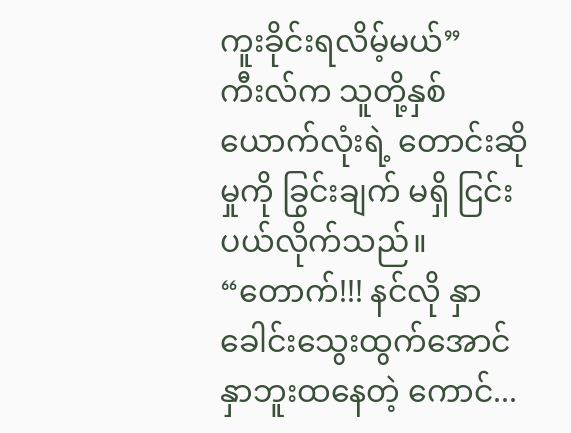ကူးခိုင်းရလိမ့်မယ်”
ကီးလ်က သူတို့နှစ်ယောက်လုံးရဲ့ တောင်းဆိုမှုကို ခြွင်းချက် မရှိ ငြင်းပယ်လိုက်သည်။
“တောက်!!! နင်လို နှာခေါင်းသွေးထွက်အောင် နှာဘူးထနေတဲ့ ကောင်...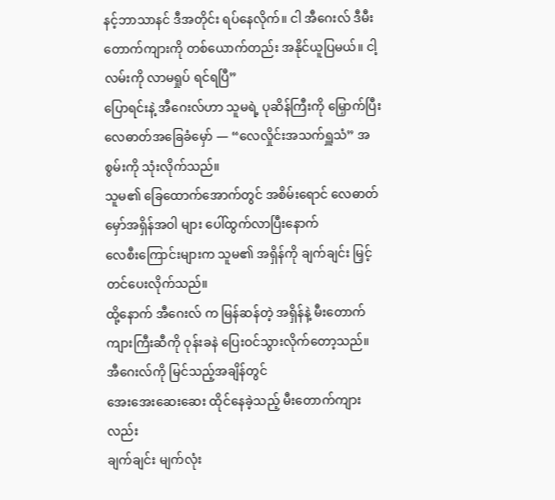နင့်ဘာသာနင် ဒီအတိုင်း ရပ်နေလိုက်။ ငါ အီဂေးလ် ဒီမီးတောက်ကျားကို တစ်ယောက်တည်း အနိုင်ယူပြမယ်။ ငါ့လမ်းကို လာမရှုပ် ရင်ရပြီ”
ပြောရင်းနဲ့ အီဂေးလ်ဟာ သူမရဲ့ ပုဆိန်ကြီးကို မြှောက်ပြီး လေဓာတ်အခြေခံမှော် — “လေလှိုင်းအသက်ရှူသံ” အစွမ်းကို သုံးလိုက်သည်။
သူမ၏ ခြေထောက်အောက်တွင် အစိမ်းရောင် လေဓာတ် မှော်အရှိန်အဝါ များ ပေါ်ထွက်လာပြီးနောက်
လေစီးကြောင်းများက သူမ၏ အရှိန်ကို ချက်ချင်း မြှင့်တင်ပေးလိုက်သည်။
ထို့နောက် အီဂေးလ် က မြန်ဆန်တဲ့ အရှိန်နဲ့ မီးတောက် ကျားကြီးဆီကို ဝုန်းခနဲ ပြေးဝင်သွားလိုက်တော့သည်။
အီဂေးလ်ကို မြင်သည့်အချိန်တွင်
အေးအေးဆေးဆေး ထိုင်နေခဲ့သည့် မီးတောက်ကျားလည်း
ချက်ချင်း မျက်လုံး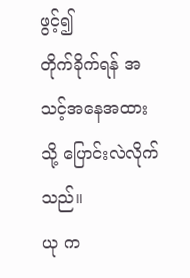ဖွင့်၍
တိုက်ခိုက်ရန် အသင့်အနေအထားသို့ ပြောင်းလဲလိုက်သည်။
ယု က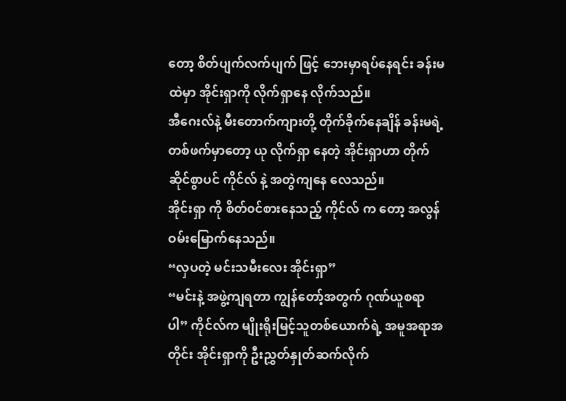တော့ စိတ်ပျက်လက်ပျက် ဖြင့် ဘေးမှာရပ်နေရင်း ခန်းမထဲမှာ အိုင်းရှာကို လိုက်ရှာနေ လိုက်သည်။
အီဂေးလ်နဲ့ မီးတောက်ကျားတို့ တိုက်ခိုက်နေချိန် ခန်းမရဲ့ တစ်ဖက်မှာတော့ ယု လိုက်ရှာ နေတဲ့ အိုင်းရှာဟာ တိုက်ဆိုင်စွာပင် ကိုင်လ် နဲ့ အတွဲကျနေ လေသည်။
အိုင်းရှာ ကို စိတ်၀င်စားနေသည့် ကိုင်လ် က တော့ အလွန်ဝမ်းမြောက်နေသည်။
“လှပတဲ့ မင်းသမီးလေး အိုင်းရှာ”
“မင်းနဲ့ အဖွဲ့ကျရတာ ကျွန်တော့်အတွက် ဂုဏ်ယူစရာပါ” ကိုင်လ်က မျိုးရိုးမြင့်သူတစ်ယောက်ရဲ့ အမူအရာအတိုင်း အိုင်းရှာကို ဦးညွှတ်နှုတ်ဆက်လိုက်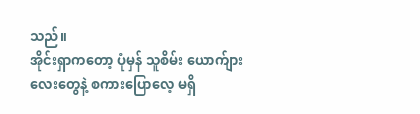သည်။
အိုင်းရှာကတော့ ပုံမှန် သူစိမ်း ယောက်ျားလေးတွေနဲ့ စကားပြောလေ့ မရှိ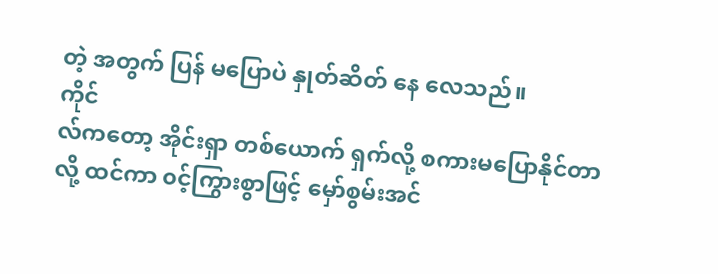တဲ့ အတွက် ပြန် မပြောပဲ နှုတ်ဆိတ် နေ လေသည်။
ကိုင်
လ်ကတော့ အိုင်းရှာ တစ်ယောက် ရှက်လို့ စကားမပြောနိုင်တာလို့ ထင်ကာ ၀င့်ကြွားစွာဖြင့် မှော်စွမ်းအင်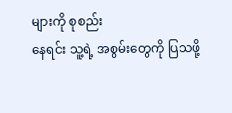များကို စုစည်း
နေရင်း သူ့ရဲ့ အစွမ်းတွေကို ပြသဖို့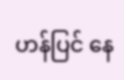ဟန်ပြင် နေ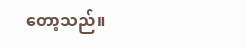တော့သည်။